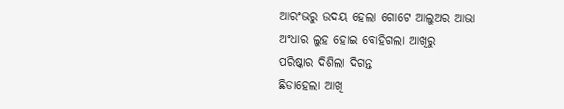ଆରଂଭରୁ ଉଦୟ ହେଲା ଗୋଟେ ଆଲୁଅର ଆଭା
ଅଂଧାର ଲୁହ ହୋଇ ବୋହିଗଲା ଆଖିରୁ
ପରିଷ୍କାର ଦିଶିଲା ଦିଗନ୍ତ
ଛିଡାହେଲା ଆଖି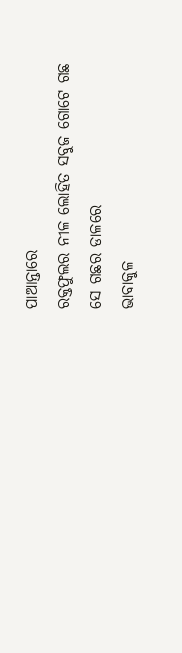ପାଆନ୍ତାରେ
ରକ୍ତଫୁଲର ନୀଳ ଲୋହିତ ସବୁଜ ଗୋଟେ ଗଛ
ସେ ଗଛର ଡାଳରେ
ଭାବାକୁଳ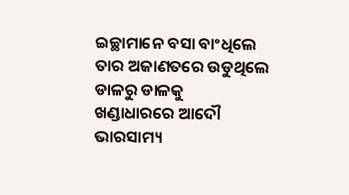ଇଚ୍ଛାମାନେ ବସା ବାଂଧିଲେ
ତାର ଅଜାଣତରେ ଉଡୁଥିଲେ ଡାଳରୁ ଡାଳକୁ
ଖଣ୍ଡାଧାରରେ ଆଦୌ ଭାରସାମ୍ୟ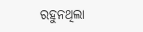ରହୁନଥିଲା